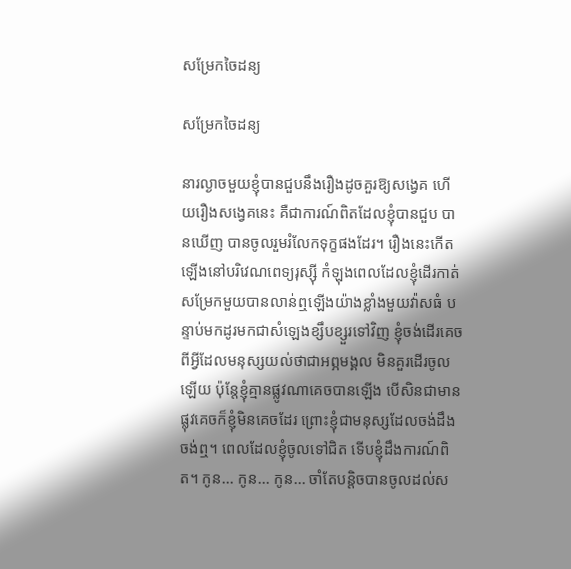សម្រែកចៃដន្យ

សម្រែកចៃដន្យ

នារល្ងាចមួយខ្ញុំបានជួបនឹងរឿងដូចគួរឱ្យសង្វេគ ហើយរឿងសង្វេគនេះ គឺជាការណ៍ពិតដែលខ្ញុំបានជួប បានឃើញ បានចូលរួមរំលែកទុក្ខផងដែរ។ រឿងនេះកើតឡើងនៅបរិវេណពេទ្យរុស្ស៊ី កំឡុងពេលដែលខ្ញុំដើរកាត់ សម្រែកមួយបានលាន់ឮឡើងយ៉ាងខ្លាំងមួយវ៉ាសធំ បន្ទាប់មកដូរមកជាសំឡេងខ្សឹបខ្សួរទៅវិញ ខ្ញុំចង់ដើរគេចពីអ្វីដែលមនុស្សយល់ថាជាអព្ភមង្គល មិនគួរដើរចូលឡើយ ប៉ុន្តែខ្ញុំគ្មានផ្លូវណាគេចបានឡើង បើសិនជាមានផ្លុវគេចក៏ខ្ញុំមិនគេចដែរ ព្រោះខ្ញុំជាមនុស្សដែលចង់ដឹង ចង់ឮ។ ពេលដែលខ្ញុំចូលទៅជិត ទើបខ្ញុំដឹងការណ៍ពិត។ កូន... កូន... កូន... ចាំតែបន្តិចបានចូលដល់ស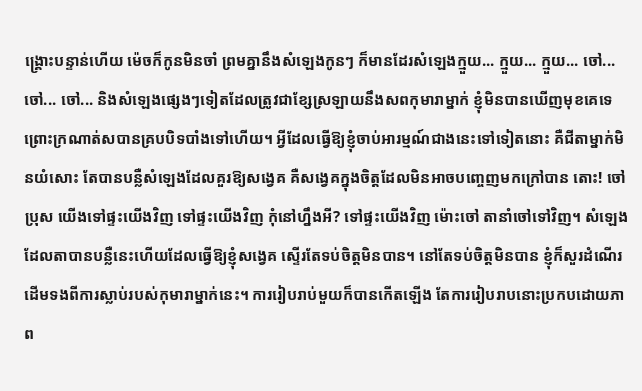ង្គ្រោះបន្ទាន់ហើយ ម៉េចក៏កូនមិនចាំ ព្រមគ្នានឹងសំឡេងកូនៗ ក៏មានដែរសំឡេងក្មួយ... ក្មួយ... ក្មួយ... ចៅ... ចៅ... ចៅ... និងសំឡេងផ្សេងៗទៀតដែលត្រូវជាខ្សែស្រឡាយនឹងសពកុមារាម្នាក់ ខ្ញុំមិនបានឃើញមុខគេទេ ព្រោះក្រណាត់សបានគ្របបិទបាំងទៅហើយ។ អ្វីដែលធ្វើឱ្យខ្ញុំចាប់អារម្មណ៍ជាងនេះទៅទៀតនោះ គឺជីតាម្នាក់មិនយំសោះ តែបានបន្លឺសំឡេងដែលគួរឱ្យសង្វេគ គឺសង្វេគក្នុងចិត្តដែលមិនអាចបញ្ចេញមកក្រៅបាន តោះ! ចៅប្រុស យើងទៅផ្ទះយើងវិញ ទៅផ្ទះយើងវិញ កុំនៅហ្នឹងអី? ទៅផ្ទះយើងវិញ ម៉ោះចៅ តានាំចៅទៅវិញ។ សំឡេងដែលតាបានបន្លឺនេះហើយដែលធ្វើឱ្យខ្ញុំសង្វេគ ស្ទើរតែទប់ចិត្តមិនបាន។ នៅតែទប់ចិត្តមិនបាន ខ្ញុំក៏សួរដំណើរដើមទងពីការស្លាប់របស់កុមារាម្នាក់នេះ។ ការរៀបរាប់មួយក៏បានកើតឡើង តែការរៀបរាបនោះប្រកបដោយភាព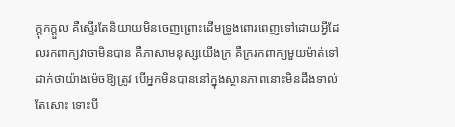ក្ដុកក្ដួល គឺស្ទើរតែនិយាយមិនចេញព្រោះដើមទ្រូងពោរពេញទៅដោយអ្វីដែលរកពាក្យវាចាមិនបាន គឺភាសាមនុស្សយើងក្រ គឺក្ររកពាក្យមួយម៉ាត់ទៅដាក់ថាយ៉ាងម៉េចឱ្យត្រូវ បើអ្នកមិនបាននៅក្នុងស្ថានភាពនោះមិនដឹងទាល់តែសោះ ទោះបី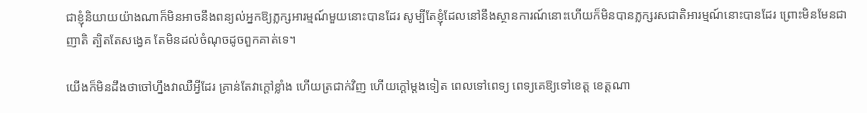ជាខ្ញុំនិយាយយ៉ាងណាក៏មិនអាចនឹងពន្យល់អ្នកឱ្យភ្លក្សអារម្មណ៍មួយនោះបានដែរ សូម្បីតែខ្ញុំដែលនៅនឹងស្ថានការណ៍នោះហើយក៏មិនបានភ្លក្សរសជាតិអារម្មណ៍នោះបានដែរ ព្រោះមិនមែនជាញាតិ ត្បិតតែសង្វេគ តែមិនដល់ចំណុចដូចពួកគាត់ទេ។

យើងក៏មិនដឹងថាចៅហ្នឹងវាឈឺអ្វីដែរ គ្រាន់តែវាក្ដៅខ្លាំង ហើយត្រជាក់វិញ ហើយក្ដៅម្ដងទៀត ពេលទៅពេទ្យ ពេទ្យគេឱ្យទៅខេត្ត ខេត្តណា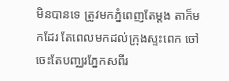មិនបានទេ ត្រូវមកភ្នំពេញតែម្ដង តាក៏មកដែរ តែពេលមកដល់ក្រុងស្ទះពេក ចៅចេះតែបញ្ឈរភ្នែកសពីរ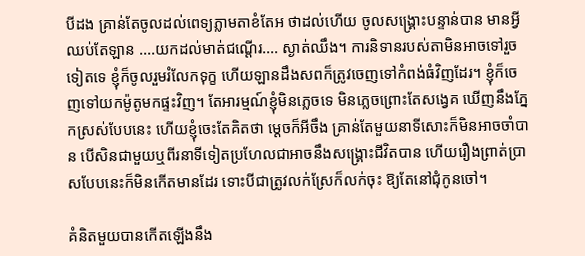បីដង គ្រាន់តែចូលដល់ពេទ្យភ្លាមតាខំតែអ ថាដល់ហើយ ចូលសង្គ្រោះបន្ទាន់បាន មានអ្វីឈប់តែឡាន ....យកដល់មាត់ជណ្ដើរ.... ស្ងាត់ឈឹង។ ការនិទានរបស់តាមិនអាចទៅរួចទៀតទេ ខ្ញុំក៏ចូលរួមរំលែកទុក្ខ ហើយឡានដឹងសពក៏ត្រូវចេញទៅកំពង់ធំវិញដែរ។ ខ្ញុំក៏ចេញទៅយកម៉ូតូមកផ្ទះវិញ។ តែអារម្មណ៍ខ្ញុំមិនភ្លេចទេ មិនភ្លេចព្រោះតែសង្វេគ ឃើញនឹងភ្នែកស្រស់បែបនេះ ហើយខ្ញុំចេះតែគិតថា ម្ដេចក៏អីចឹង គ្រាន់តែមួយនាទីសោះក៏មិនអាចចាំបាន បើសិនជាមួយឬពីរនាទីទៀតប្រហែលជាអាចនឹងសង្គ្រោះជីវិតបាន ហើយរឿងព្រាត់ប្រាសបែបនេះក៏មិនកើតមានដែរ ទោះបីជាត្រូវលក់ស្រែក៏លក់ចុះ ឱ្យតែនៅជុំកូនចៅ។

គំនិតមួយបានកើតឡើងនឹង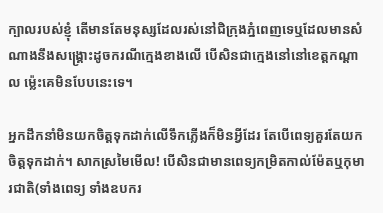ក្បាលរបស់ខ្ញុំ តើមានតែមនុស្សដែលរស់នៅជិក្រុងភ្នំពេញទេឬដែលមានសំណាងនឹងសង្គ្រោះដូចករណីក្មេងខាងលើ បើសិនជាក្មេងនៅនៅខេត្តកណ្ដាល ម្ល៉េះគេមិនបែបនេះទេ។

អ្នកដឹកនាំមិនយកចិត្តទុកដាក់លើទឹកភ្លើងក៏មិនអ្វីដែរ តែបើពេទ្យគួរតែយកចិត្តទុកដាក់។ សាកស្រមៃមើល! បើសិនជាមានពេទ្យកម្រិតកាល់ម៉ែតឬកុមារជាតិ(ទាំងពេទ្យ ទាំងឧបករ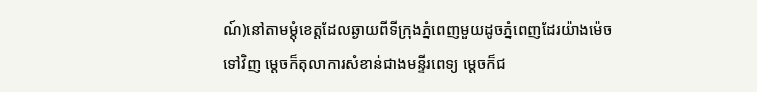ណ៍)នៅតាមម្ដុំខេត្តដែលឆ្ងាយពីទីក្រុងភ្នំពេញមួយដូចភ្នំពេញដែរយ៉ាងម៉េចទៅវិញ ម្ដេចក៏តុលាការសំខាន់ជាងមន្ទីរពេទ្យ ម្ដេចក៏ជ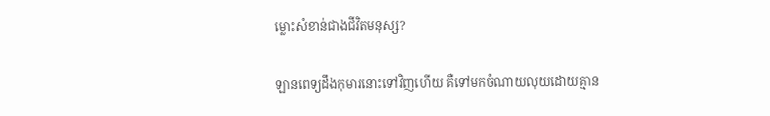ម្លោះសំខាន់ជាងជីវិតមនុស្ស?

ឡានពេទ្យដឹងកុមារនោះទៅវិញហើយ គឺទៅមកចំណាយលុយដោយគ្មាន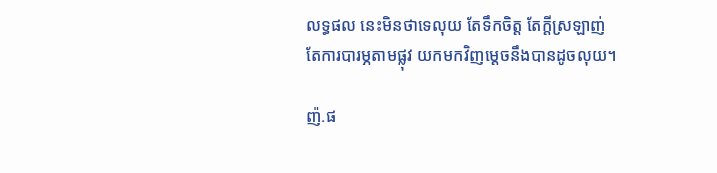លទ្ធផល នេះមិនថាទេលុយ តែទឹកចិត្ត តែក្ដីស្រឡាញ់ តែការបារម្ភតាមផ្លុវ យកមកវិញម្ដេចនឹងបានដូចលុយ។

ញ៉.ផ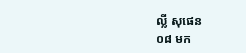ល្លី សុផេន
០៨ មក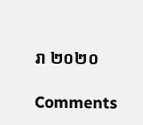រា ២០២០

Comments